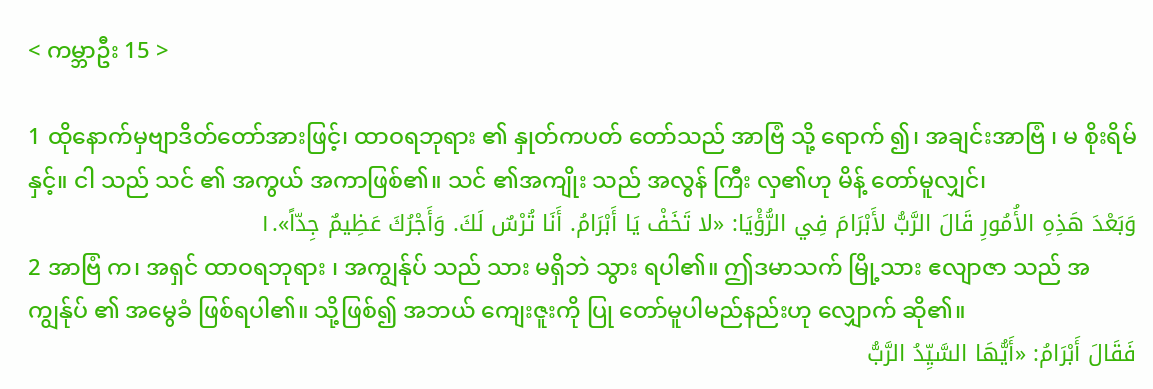< ကမ္ဘာဦး 15 >

1 ထိုနောက်မှဗျာဒိတ်တော်အားဖြင့်၊ ထာဝရဘုရား ၏ နှုတ်ကပတ် တော်သည် အာဗြံ သို့ ရောက် ၍၊ အချင်းအာဗြံ ၊ မ စိုးရိမ် နှင့်။ ငါ သည် သင် ၏ အကွယ် အကာဖြစ်၏။ သင် ၏အကျိုး သည် အလွန် ကြီး လှ၏ဟု မိန့် တော်မူလျှင်၊
وَبَعْدَ هَذِهِ الأُمُورِ قَالَ الرَّبُّ لأَبْرَامَ فِي الرُّؤْيَا: «لا تَخَفْ يَا أَبْرَامُ. أَنَا تُرْسٌ لَكَ. وَأَجْرُكَ عَظِيمٌ جِدّاً».١
2 အာဗြံ က၊ အရှင် ထာဝရဘုရား ၊ အကျွန်ုပ် သည် သား မရှိဘဲ သွား ရပါ၏။ ဤဒမာသက် မြို့သား ဧလျာဇာ သည် အကျွန်ုပ် ၏ အမွေခံ ဖြစ်ရပါ၏။ သို့ဖြစ်၍ အဘယ် ကျေးဇူးကို ပြု တော်မူပါမည်နည်းဟု လျှောက် ဆို၏။
فَقَالَ أَبْرَامُ: «أَيُّهَا السَّيِّدُ الرَّبُّ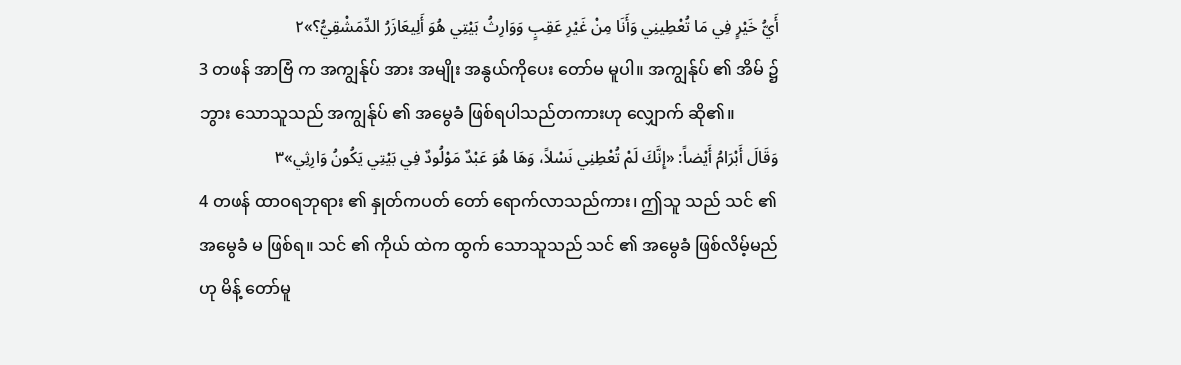أَيُّ خَيْرٍ فِي مَا تُعْطِينِي وَأَنَا مِنْ غَيْرِ عَقِبٍ وَوَارِثُ بَيْتِي هُوَ أَلِيعَازَرُ الدِّمَشْقِيُّ؟»٢
3 တဖန် အာဗြံ က အကျွန်ုပ် အား အမျိုး အနွယ်ကိုပေး တော်မ မူပါ။ အကျွန်ုပ် ၏ အိမ် ၌ ဘွား သောသူသည် အကျွန်ုပ် ၏ အမွေခံ ဖြစ်ရပါသည်တကားဟု လျှောက် ဆို၏။
وَقَالَ أَبْرَامُ أَيْضاً: «إِنَّكَ لَمْ تُعْطِنِي نَسْلاً، وَهَا هُوَ عَبْدٌ مَوْلُودٌ فِي بَيْتِي يَكُونُ وَارِثِي»٣
4 တဖန် ထာဝရဘုရား ၏ နှုတ်ကပတ် တော် ရောက်လာသည်ကား၊ ဤသူ သည် သင် ၏အမွေခံ မ ဖြစ်ရ။ သင် ၏ ကိုယ် ထဲက ထွက် သောသူသည် သင် ၏ အမွေခံ ဖြစ်လိမ့်မည်ဟု မိန့် တော်မူ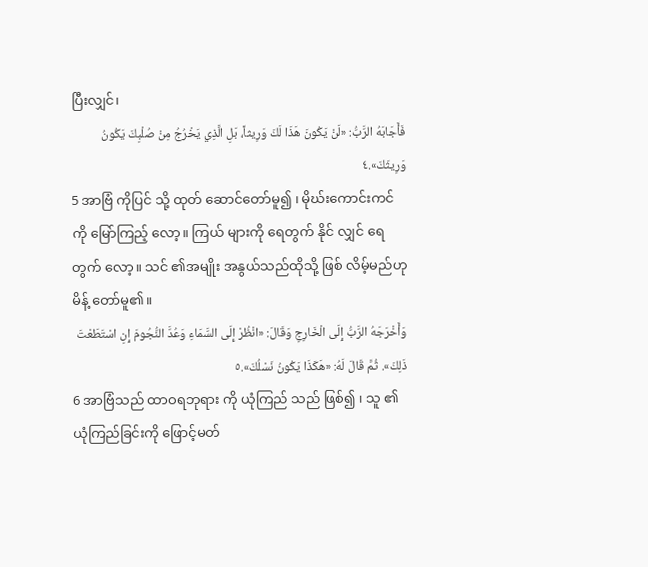ပြီးလျှင်၊
فَأَجَابَهُ الرَّبُّ: «لَنْ يَكُونَ هَذَا لَكَ وَرِيثاً، بَلِ الَّذِي يَخْرُجُ مِنْ صُلْبِكَ يَكُونُ وَرِيثَكَ».٤
5 အာဗြံ ကိုပြင် သို့ ထုတ် ဆောင်တော်မူ၍ ၊ မိုဃ်းကောင်းကင် ကို မြော်ကြည့် လော့။ ကြယ် များကို ရေတွက် နိုင် လျှင် ရေတွက် လော့။ သင် ၏အမျိုး အနွယ်သည်ထိုသို့ ဖြစ် လိမ့်မည်ဟု မိန့် တော်မူ၏။
وَأَخْرَجَهُ الرَّبُّ إِلَى الْخَارِجِ وَقَالَ: «انْظُرْ إِلَى السَّمَاءِ وَعُدَّ النُّجُومَ إِنِ اسْتَطَعْتَ ذَلِكَ». ثُمَّ قَالَ لَهُ: «هَكَذَا يَكُونُ نَسْلُكَ».٥
6 အာဗြံသည် ထာဝရဘုရား ကို ယုံကြည် သည် ဖြစ်၍ ၊ သူ ၏ယုံကြည်ခြင်းကို ဖြောင့်မတ်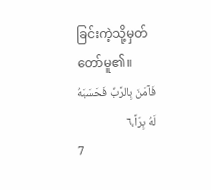ခြင်းကဲ့သို့မှတ် တော်မူ၏။
فَآمَنَ بِالرَّبِّ فَحَسَبَهُ لَهُ بِرّاً،٦
7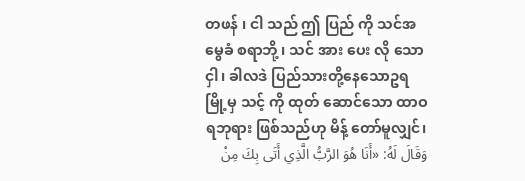တဖန် ၊ ငါ သည် ဤ ပြည် ကို သင်အမွေခံ စရာဘို့ ၊ သင် အား ပေး လို သောငှါ၊ ခါလဒဲ ပြည်သားတို့နေသောဥရ မြို့မှ သင့် ကို ထုတ် ဆောင်သော ထာဝရဘုရား ဖြစ်သည်ဟု မိန့် တော်မူလျှင်၊
وَقَالَ لَهُ: «أَنَا هُوَ الرَّبُّ الَّذِي أَتَى بِكَ مِنْ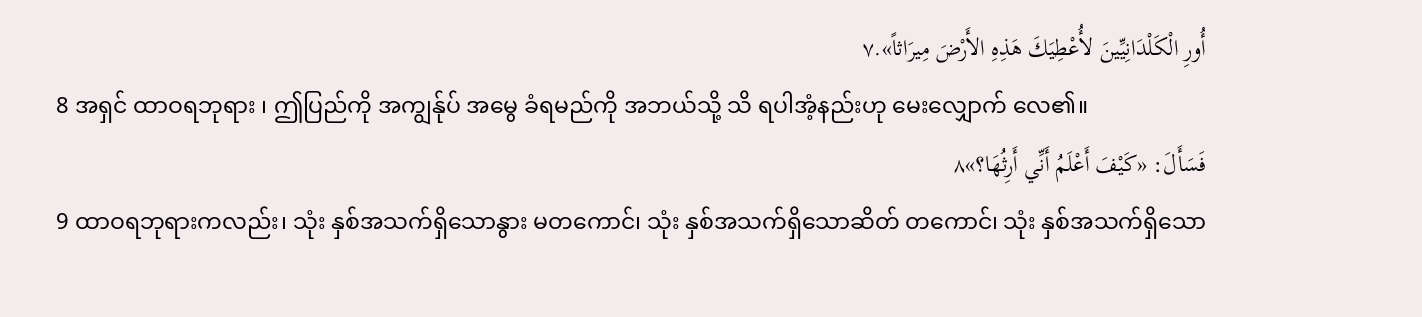أُورِ الْكَلْدَانِيِّينَ لأُعْطِيَكَ هَذِهِ الأَرْضَ مِيرَاثاً».٧
8 အရှင် ထာဝရဘုရား ၊ ဤပြည်ကို အကျွန်ုပ် အမွေ ခံရမည်ကို အဘယ်သို့ သိ ရပါအံ့နည်းဟု မေးလျှောက် လေ၏။
فَسَأَلَ: «كَيْفَ أَعْلَمُ أَنِّي أَرِثُهَا؟»٨
9 ထာဝရဘုရားကလည်း၊ သုံး နှစ်အသက်ရှိသောနွား မတကောင်၊ သုံး နှစ်အသက်ရှိသောဆိတ် တကောင်၊ သုံး နှစ်အသက်ရှိသော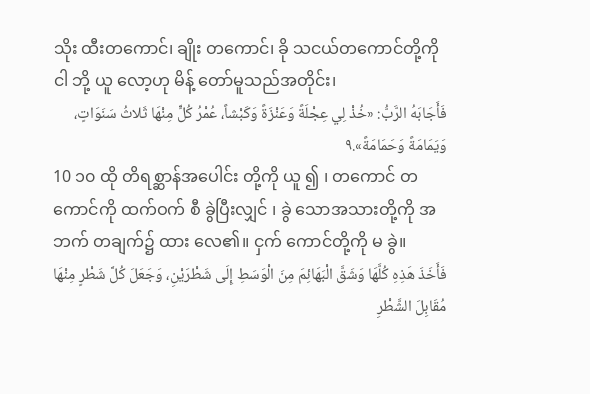သိုး ထီးတကောင်၊ ချိုး တကောင်၊ ခို သငယ်တကောင်တို့ကို ငါ ဘို့ ယူ လော့ဟု မိန့် တော်မူသည်အတိုင်း၊
فَأَجَابَهُ الرَّبُّ: «خُذْ لِي عِجْلَةً وَعَنْزَةً وَكَبْشاً، عُمْرُ كُلٍّ مِنْهَا ثَلاثُ سَنَوَاتٍ، وَيَمَامَةً وَحَمَامَةً».٩
10 ၁၀ ထို တိရစ္ဆာန်အပေါင်း တို့ကို ယူ ၍ ၊ တကောင် တကောင်ကို ထက်ဝက် စီ ခွဲပြီးလျှင် ၊ ခွဲ သောအသားတို့ကို အဘက် တချက်၌ ထား လေ၏။ ငှက် ကောင်တို့ကို မ ခွဲ။
فَأَخَذَ هَذِهِ كُلَّهَا وَشَقَّ الْبَهَائِمَ مِنَ الْوَسَطِ إِلَى شَطْرَيْنِ، وَجَعَلَ كُلَّ شَطْرٍ مِنْهَا مُقَابِلَ الشَّطْرِ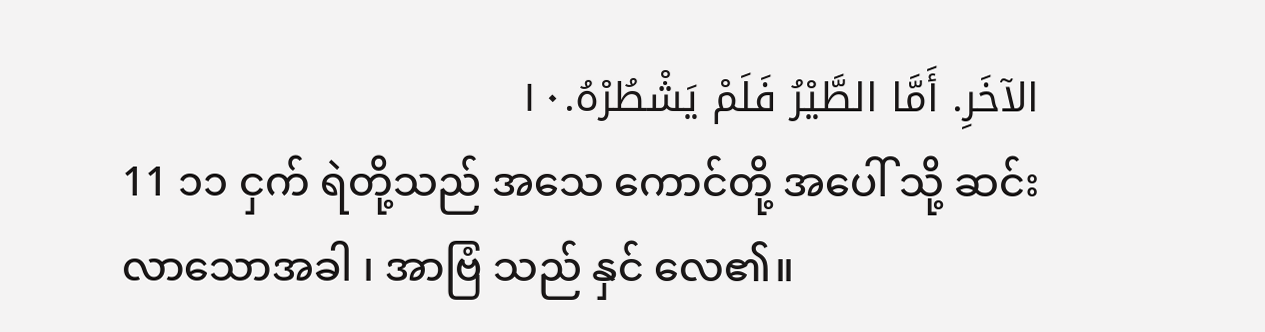الآخَرِ. أَمَّا الطَّيْرُ فَلَمْ يَشْطُرْهُ.١٠
11 ၁၁ ငှက် ရဲတို့သည် အသေ ကောင်တို့ အပေါ် သို့ ဆင်း လာသောအခါ ၊ အာဗြံ သည် နှင် လေ၏။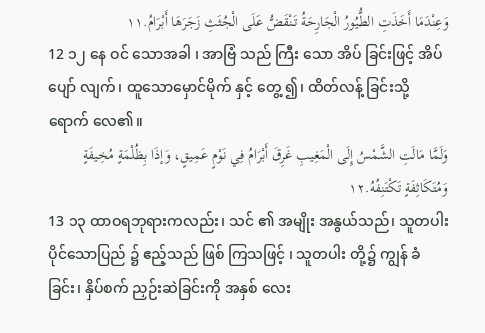وَعِنْدَمَا أَخَذَتِ الطُّيُورُ الْجَارِحَةُ تَنْقَضُّ عَلَى الْجُثَثِ زَجَرَهَا أَبْرَامُ.١١
12 ၁၂ နေ ဝင် သောအခါ ၊ အာဗြံ သည် ကြီး သော အိပ် ခြင်းဖြင့် အိပ်ပျော် လျက်၊ ထူသောမှောင်မိုက် နှင့် တွေ့ ၍၊ ထိတ်လန့် ခြင်းသို့ ရောက် လေ၏။
وَلَمَّا مَالَتِ الشَّمْسُ إِلَى الْمَغِيبِ غَرِقَ أَبْرَامُ فِي نَوْمٍ عَمِيقٍ، وَإذَا بِظُلْمَةٍ مُخِيفَةٍ وَمُتَكَاثِفَةٍ تَكْتَنِفُهُ.١٢
13 ၁၃ ထာဝရဘုရားကလည်း၊ သင် ၏ အမျိုး အနွယ်သည်၊ သူတပါးပိုင်သောပြည် ၌ ဧည့်သည် ဖြစ် ကြသဖြင့် ၊ သူတပါး တို့၌ ကျွန် ခံခြင်း၊ နှိပ်စက် ညှဉ်းဆဲခြင်းကို အနှစ် လေး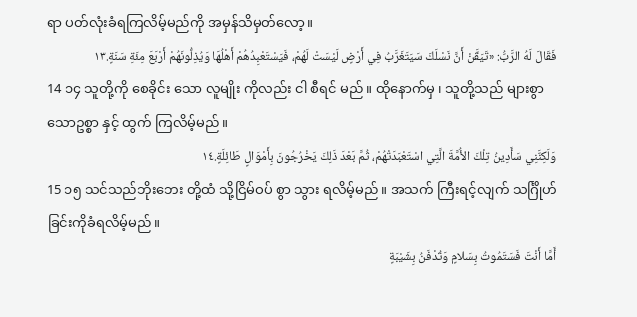ရာ ပတ်လုံးခံရကြလိမ့်မည်ကို အမှန်သိမှတ်လော့။
فَقَالَ لَهُ الرَّبُّ: «تَيَقَّنْ أَنَّ نَسْلَكَ سَيَتَغَرَّبُ فِي أَرْضٍ لَيْسَتْ لَهُمْ، فَيَسْتَعْبِدُهُمْ أَهْلُهَا وَيُذِلُّونَهُمْ أَرْبَعَ مِئَةِ سَنَةٍ.١٣
14 ၁၄ သူတို့ကို စေခိုင်း သော လူမျိုး ကိုလည်း ငါ စီရင် မည်။ ထိုနောက်မှ ၊ သူတို့သည် များစွာ သောဥစ္စာ နှင့် ထွက် ကြလိမ့်မည်။
وَلَكِنَّنِي سَأَدِينُ تِلْكَ الأُمَّةَ الَّتِي اسْتَعْبَدَتْهُمْ، ثُمَّ بَعْدَ ذَلِكَ يَخْرُجُونَ بِأَمْوَالٍ طَائِلَةٍ.١٤
15 ၁၅ သင်သည်ဘိုးဘေး တို့ထံ သို့ငြိမ်ဝပ် စွာ သွား ရလိမ့်မည်။ အသက် ကြီးရင့်လျက် သင်္ဂြိုဟ် ခြင်းကိုခံရလိမ့်မည်။
أَمَّا أَنْتَ فَسَتَمُوتُ بِسَلامٍ وَتُدْفَنُ بِشَيْبَةٍ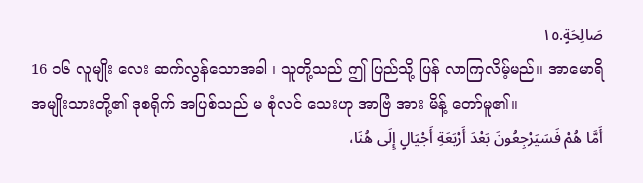صَالِحَةٍ.١٥
16 ၁၆ လူမျိုး လေး ဆက်လွန်သောအခါ ၊ သူတို့သည် ဤ ပြည်သို့ ပြန် လာကြလိမ့်မည်။ အာမောရိ အမျိုးသားတို့၏ ဒုစရိုက် အပြစ်သည် မ စုံလင် သေးဟု အာဗြံ အား မိန့် တော်မူ၏။
أَمَّا هُمْ فَسَيَرْجِعُونَ بَعْدَ أَرْبَعَةِ أَجْيَالٍ إِلَى هُنَا،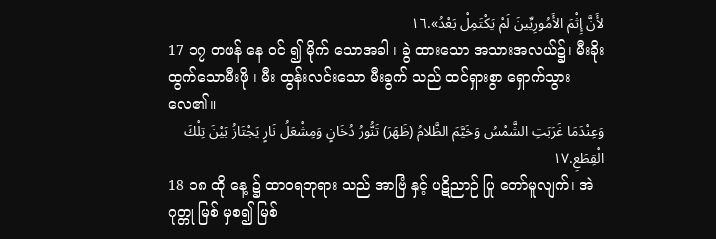لأَنَّ إِثْمَ الأَمُورِيِّينَ لَمْ يَكْتَمِلْ بَعْدُ».١٦
17 ၁၇ တဖန် နေ ဝင် ၍ မိုက် သောအခါ ၊ ခွဲ ထားသော အသားအလယ်၌၊ မီးခိုး ထွက်သောမီးဖို ၊ မီး ထွန်းလင်းသော မီးခွက် သည် ထင်ရှားစွာ ရှောက်သွားလေ၏။
وَعِنْدَمَا غَرَبَتِ الشَّمْسُ وَخَيَّمَ الظَّلامُ (ظَهَرَ) تَنُّورُ دُخَانٍ وَمِشْعَلُ نَارٍ يَجْتَازُ بَيْنَ تِلْكَ الْقِطَعِ.١٧
18 ၁၈ ထို နေ့ ၌ ထာဝရဘုရား သည် အာဗြံ နှင့် ပဋိညာဉ် ပြု တော်မူလျက်၊ အဲဂုတ္တု မြစ် မှစ၍ မြစ်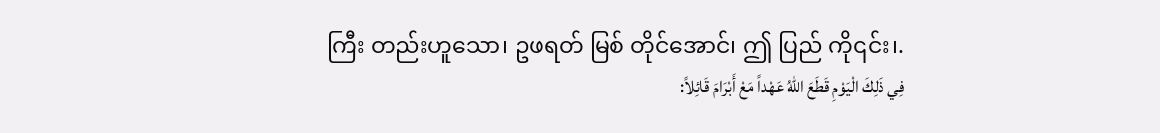ကြီး တည်းဟူသော၊ ဥဖရတ် မြစ် တိုင်အောင်၊ ဤ ပြည် ကို၎င်း၊.
فِي ذَلِكَ الْيَوْمِ قَطَعَ اللهُ عَهْداً مَعْ أَبْرَامَ قَائِلاً: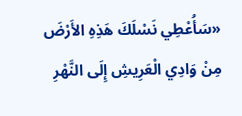«سَأُعْطِي نَسْلَكَ هَذِهِ الأَرْضَ مِنْ وَادِي الْعَرِيشِ إِلَى النَّهْرِ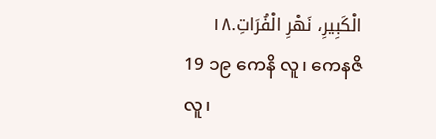الْكَبِيرِ، نَهْرِ الْفُرَاتِ.١٨
19 ၁၉ ကေနိ လူ၊ ကေနဇိ လူ၊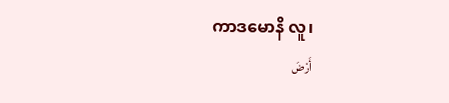ကာဒမောနိ လူ၊
أَرْضَ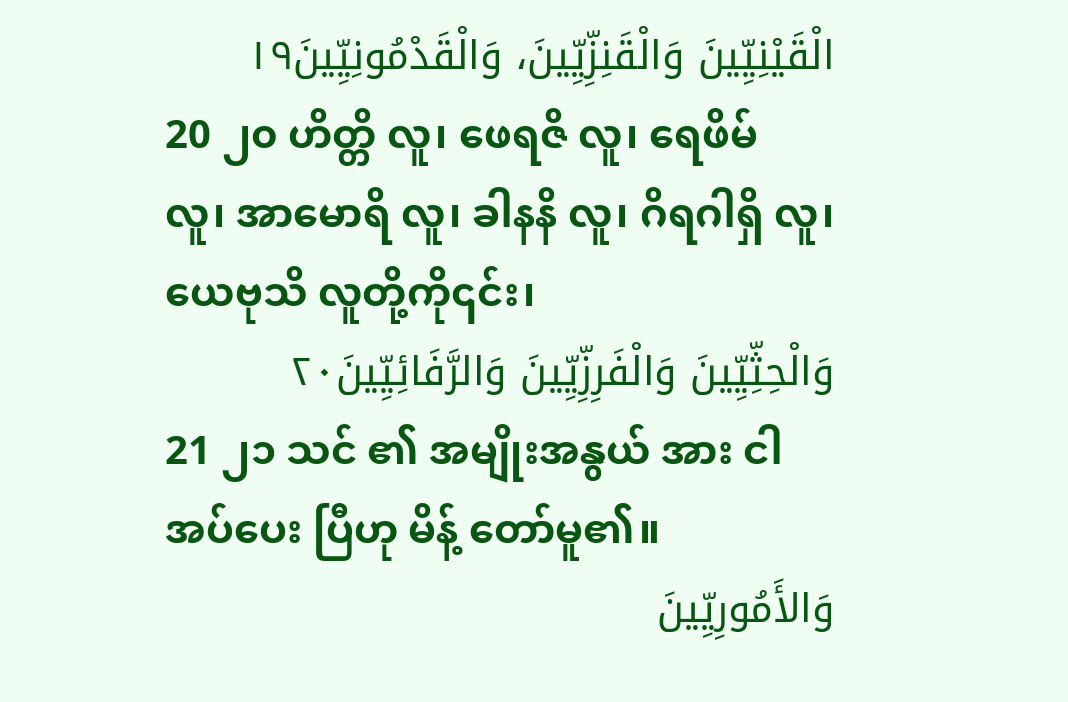الْقَيْنِيِّينَ وَالْقَنِزِّيِّينَ، وَالْقَدْمُونِيِّينَ١٩
20 ၂၀ ဟိတ္တိ လူ၊ ဖေရဇိ လူ၊ ရေဖိမ် လူ၊ အာမောရိ လူ၊ ခါနနိ လူ၊ ဂိရဂါရှိ လူ၊ ယေဗုသိ လူတို့ကို၎င်း၊
وَالْحِثِّيِّينَ وَالْفَرِزِّيِّينَ وَالرَّفَائِيِّينَ٢٠
21 ၂၁ သင် ၏ အမျိုးအနွယ် အား ငါအပ်ပေး ပြီဟု မိန့် တော်မူ၏။
وَالأَمُورِيِّينَ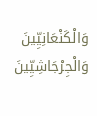وَالْكَنْعَانِيِّينَ وَالْجِرْجَاشِيِّينَ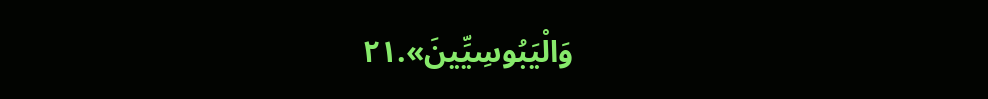وَالْيَبُوسِيِّينَ».٢١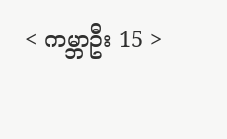< ကမ္ဘာဦး 15 >